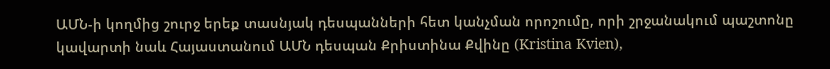ԱՄՆ-ի կողմից շուրջ երեք տասնյակ դեսպանների հետ կանչման որոշումը, որի շրջանակում պաշտոնը կավարտի նաև Հայաստանում ԱՄՆ դեսպան Քրիստինա Քվինը (Kristina Kvien),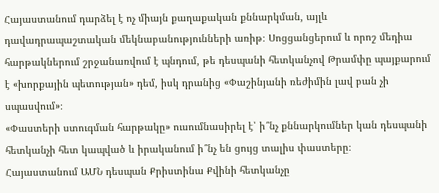Հայաստանում դարձել է ոչ միայն քաղաքական քննարկման, այլև դավադրապաշտական մեկնաբանությունների առիթ։ Սոցցանցերում և որոշ մեդիա հարթակներում շրջանառվում է պնդում, թե դեսպանի հետկանչով Թրամփը պայքարում է «խորքային պետության» դեմ, իսկ դրանից «Փաշինյանի ռեժիմին լավ բան չի սպասվում»։
«Փաստերի ստուգման հարթակը» ուսումնասիրել է՝ ի՞նչ քննարկումներ կան դեսպանի հետկանչի հետ կապված և իրականում ի՞նչ են ցույց տալիս փաստերը։
Հայաստանում ԱՄՆ դեսպան Քրիստինա Քվինի հետկանչը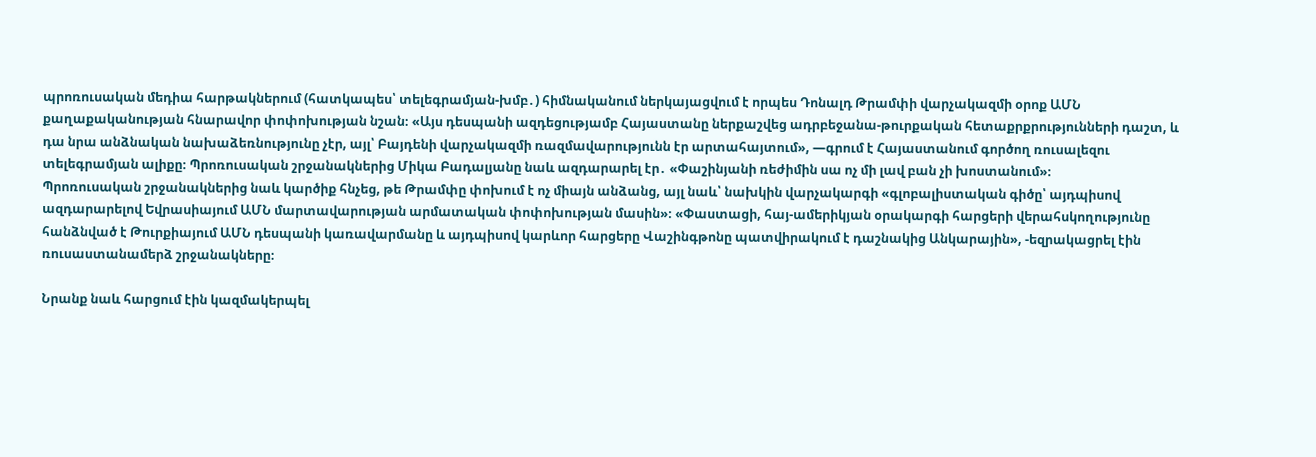պրոռուսական մեդիա հարթակներում (հատկապես՝ տելեգրամյան-խմբ․) հիմնականում ներկայացվում է որպես Դոնալդ Թրամփի վարչակազմի օրոք ԱՄՆ քաղաքականության հնարավոր փոփոխության նշան։ «Այս դեսպանի ազդեցությամբ Հայաստանը ներքաշվեց ադրբեջանա-թուրքական հետաքրքրությունների դաշտ, և դա նրա անձնական նախաձեռնությունը չէր, այլ՝ Բայդենի վարչակազմի ռազմավարությունն էր արտահայտում», —գրում է Հայաստանում գործող ռուսալեզու տելեգրամյան ալիքը։ Պրոռուսական շրջանակներից Միկա Բադալյանը նաև ազդարարել էր․ «Փաշինյանի ռեժիմին սա ոչ մի լավ բան չի խոստանում»։
Պրոռուսական շրջանակներից նաև կարծիք հնչեց, թե Թրամփը փոխում է ոչ միայն անձանց, այլ նաև՝ նախկին վարչակարգի «գլոբալիստական գիծը՝ այդպիսով ազդարարելով Եվրասիայում ԱՄՆ մարտավարության արմատական փոփոխության մասին»։ «Փաստացի, հայ-ամերիկյան օրակարգի հարցերի վերահսկողությունը հանձնված է Թուրքիայում ԱՄՆ դեսպանի կառավարմանը և այդպիսով կարևոր հարցերը Վաշինգթոնը պատվիրակում է դաշնակից Անկարային», -եզրակացրել էին ռուսաստանամերձ շրջանակները։

Նրանք նաև հարցում էին կազմակերպել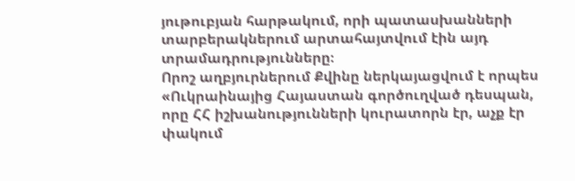յութուբյան հարթակում, որի պատասխանների տարբերակներում արտահայտվում էին այդ տրամադրությունները։
Որոշ աղբյուրներում Քվինը ներկայացվում է որպես «Ուկրաինայից Հայաստան գործուղված դեսպան, որը ՀՀ իշխանությունների կուրատորն էր, աչք էր փակում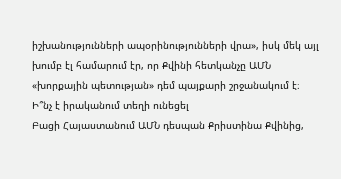իշխանությունների ապօրինությունների վրա», իսկ մեկ այլ խումբ էլ համարում էր, որ Քվինի հետկանչը ԱՄՆ «խորքային պետության» դեմ պայքարի շրջանակում է։
Ի՞նչ է իրականում տեղի ունեցել
Բացի Հայաստանում ԱՄՆ դեսպան Քրիստինա Քվինից,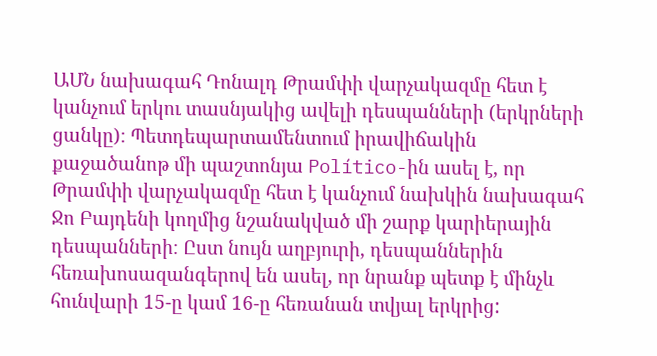ԱՄՆ նախագահ Դոնալդ Թրամփի վարչակազմը հետ է կանչում երկու տասնյակից ավելի դեսպանների (երկրների ցանկը)։ Պետդեպարտամենտում իրավիճակին քաջածանոթ մի պաշտոնյա Político-ին ասել է, որ Թրամփի վարչակազմը հետ է կանչում նախկին նախագահ Ջո Բայդենի կողմից նշանակված մի շարք կարիերային դեսպանների։ Ըստ նույն աղբյուրի, դեսպաններին հեռախոսազանգերով են ասել, որ նրանք պետք է մինչև հունվարի 15-ը կամ 16-ը հեռանան տվյալ երկրից: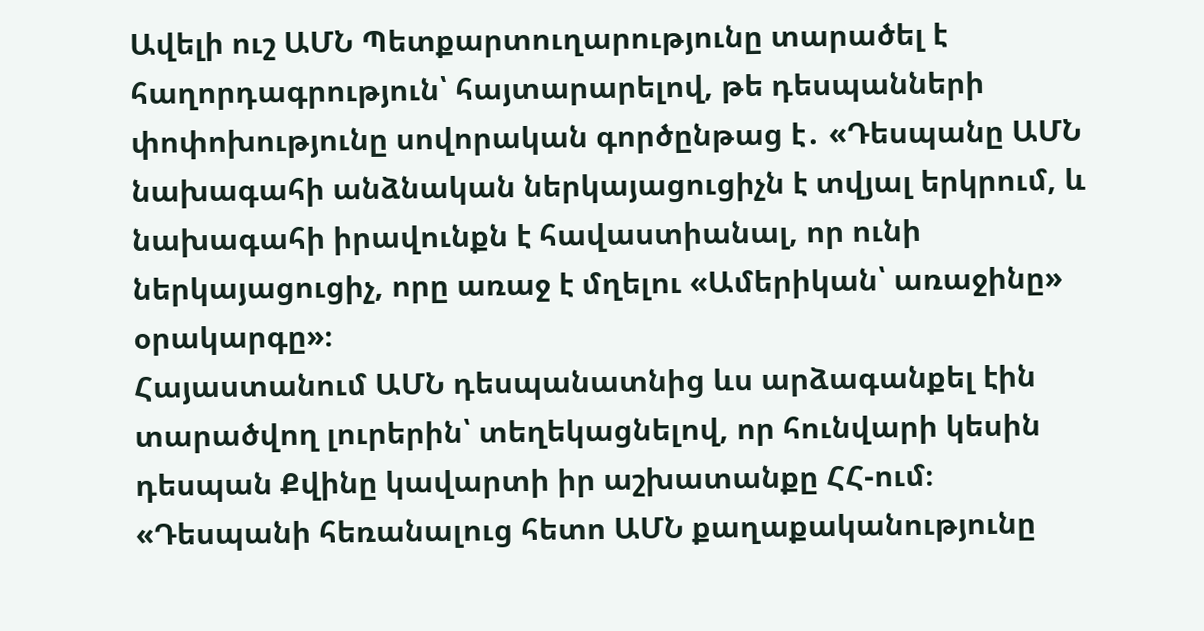Ավելի ուշ ԱՄՆ Պետքարտուղարությունը տարածել է հաղորդագրություն՝ հայտարարելով, թե դեսպանների փոփոխությունը սովորական գործընթաց է․ «Դեսպանը ԱՄՆ նախագահի անձնական ներկայացուցիչն է տվյալ երկրում, և նախագահի իրավունքն է հավաստիանալ, որ ունի ներկայացուցիչ, որը առաջ է մղելու «Ամերիկան՝ առաջինը» օրակարգը»։
Հայաստանում ԱՄՆ դեսպանատնից ևս արձագանքել էին տարածվող լուրերին՝ տեղեկացնելով, որ հունվարի կեսին դեսպան Քվինը կավարտի իր աշխատանքը ՀՀ-ում։
«Դեսպանի հեռանալուց հետո ԱՄՆ քաղաքականությունը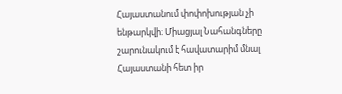Հայաստանում փոփոխության չի ենթարկվի։ Միացյալ Նահանգները շարունակում է հավատարիմ մնալ Հայաստանի հետ իր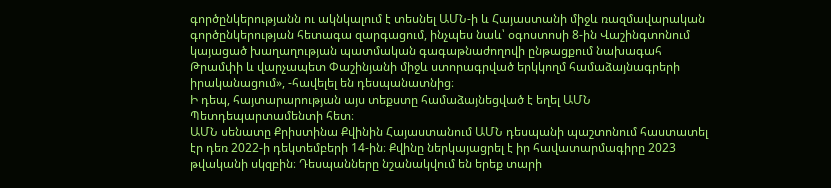գործընկերությանն ու ակնկալում է տեսնել ԱՄՆ-ի և Հայաստանի միջև ռազմավարական գործընկերության հետագա զարգացում, ինչպես նաև՝ օգոստոսի 8-ին Վաշինգտոնում կայացած խաղաղության պատմական գագաթնաժողովի ընթացքում նախագահ Թրամփի և վարչապետ Փաշինյանի միջև ստորագրված երկկողմ համաձայնագրերի իրականացում», -հավելել են դեսպանատնից։
Ի դեպ, հայտարարության այս տեքստը համաձայնեցված է եղել ԱՄՆ Պետդեպարտամենտի հետ։
ԱՄՆ սենատը Քրիստինա Քվինին Հայաստանում ԱՄՆ դեսպանի պաշտոնում հաստատել էր դեռ 2022-ի դեկտեմբերի 14-ին։ Քվինը ներկայացրել է իր հավատարմագիրը 2023 թվականի սկզբին։ Դեսպանները նշանակվում են երեք տարի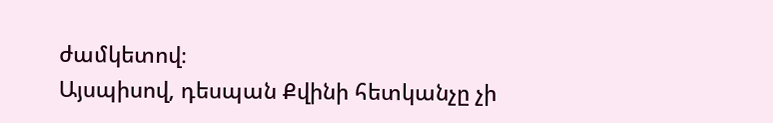ժամկետով։
Այսպիսով, դեսպան Քվինի հետկանչը չի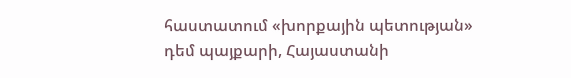հաստատում «խորքային պետության» դեմ պայքարի, Հայաստանի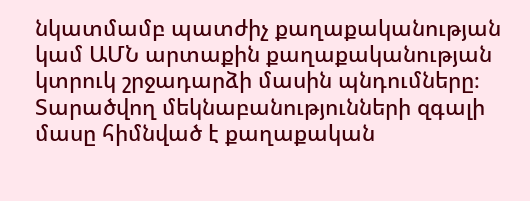նկատմամբ պատժիչ քաղաքականության կամ ԱՄՆ արտաքին քաղաքականության կտրուկ շրջադարձի մասին պնդումները։ Տարածվող մեկնաբանությունների զգալի մասը հիմնված է քաղաքական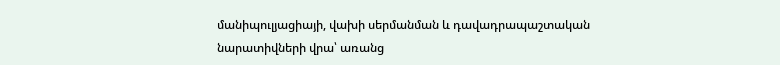մանիպուլյացիայի, վախի սերմանման և դավադրապաշտական նարատիվների վրա՝ առանց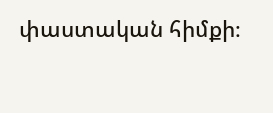փաստական հիմքի։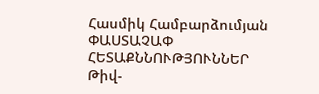Հասմիկ Համբարձումյան
ՓԱՍՏԱՉԱՓ
ՀԵՏԱՔՆՆՈՒԹՅՈՒՆՆԵՐ
Թիվ-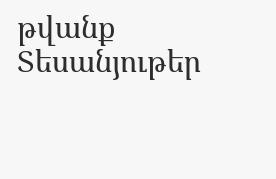թվանք
Տեսանյութեր